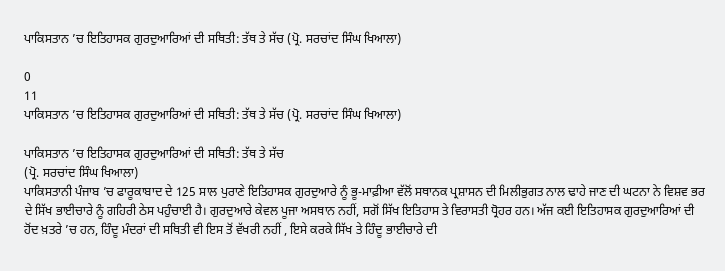ਪਾਕਿਸਤਾਨ ’ਚ ਇਤਿਹਾਸਕ ਗੁਰਦੁਆਰਿਆਂ ਦੀ ਸਥਿਤੀ: ਤੱਥ ਤੇ ਸੱਚ (ਪ੍ਰੋ. ਸਰਚਾਂਦ ਸਿੰਘ ਖਿਆਲਾ)

0
11
ਪਾਕਿਸਤਾਨ ’ਚ ਇਤਿਹਾਸਕ ਗੁਰਦੁਆਰਿਆਂ ਦੀ ਸਥਿਤੀ: ਤੱਥ ਤੇ ਸੱਚ (ਪ੍ਰੋ. ਸਰਚਾਂਦ ਸਿੰਘ ਖਿਆਲਾ)

ਪਾਕਿਸਤਾਨ ’ਚ ਇਤਿਹਾਸਕ ਗੁਰਦੁਆਰਿਆਂ ਦੀ ਸਥਿਤੀ: ਤੱਥ ਤੇ ਸੱਚ
(ਪ੍ਰੋ. ਸਰਚਾਂਦ ਸਿੰਘ ਖਿਆਲਾ)
ਪਾਕਿਸਤਾਨੀ ਪੰਜਾਬ ’ਚ ਫਾਰੂਕਾਬਾਦ ਦੇ 125 ਸਾਲ ਪੁਰਾਣੇ ਇਤਿਹਾਸਕ ਗੁਰਦੁਆਰੇ ਨੂੰ ਭੂ-ਮਾਫ਼ੀਆ ਵੱਲੋਂ ਸਥਾਨਕ ਪ੍ਰਸ਼ਾਸਨ ਦੀ ਮਿਲੀਭੁਗਤ ਨਾਲ ਢਾਹੇ ਜਾਣ ਦੀ ਘਟਨਾ ਨੇ ਵਿਸ਼ਵ ਭਰ ਦੇ ਸਿੱਖ ਭਾਈਚਾਰੇ ਨੂੰ ਗਹਿਰੀ ਠੇਸ ਪਹੁੰਚਾਈ ਹੈ। ਗੁਰਦੁਆਰੇ ਕੇਵਲ ਪੂਜਾ ਅਸਥਾਨ ਨਹੀਂ, ਸਗੋਂ ਸਿੱਖ ਇਤਿਹਾਸ ਤੇ ਵਿਰਾਸਤੀ ਧ੍ਰੋਹਰ ਹਨ। ਅੱਜ ਕਈ ਇਤਿਹਾਸਕ ਗੁਰਦੁਆਰਿਆਂ ਦੀ ਹੋਂਦ ਖ਼ਤਰੇ ’ਚ ਹਨ, ਹਿੰਦੂ ਮੰਦਰਾਂ ਦੀ ਸਥਿਤੀ ਵੀ ਇਸ ਤੋਂ ਵੱਖਰੀ ਨਹੀਂ , ਇਸੇ ਕਰਕੇ ਸਿੱਖ ਤੇ ਹਿੰਦੂ ਭਾਈਚਾਰੇ ਦੀ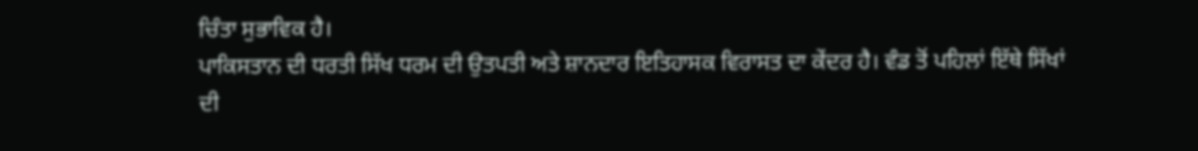ਚਿੰਤਾ ਸੁਭਾਵਿਕ ਹੈ।
ਪਾਕਿਸਤਾਨ ਦੀ ਧਰਤੀ ਸਿੱਖ ਧਰਮ ਦੀ ਉਤਪਤੀ ਅਤੇ ਸ਼ਾਨਦਾਰ ਇਤਿਹਾਸਕ ਵਿਰਾਸਤ ਦਾ ਕੇਂਦਰ ਹੈ। ਵੰਡ ਤੋਂ ਪਹਿਲਾਂ ਇੱਥੇ ਸਿੱਖਾਂ ਦੀ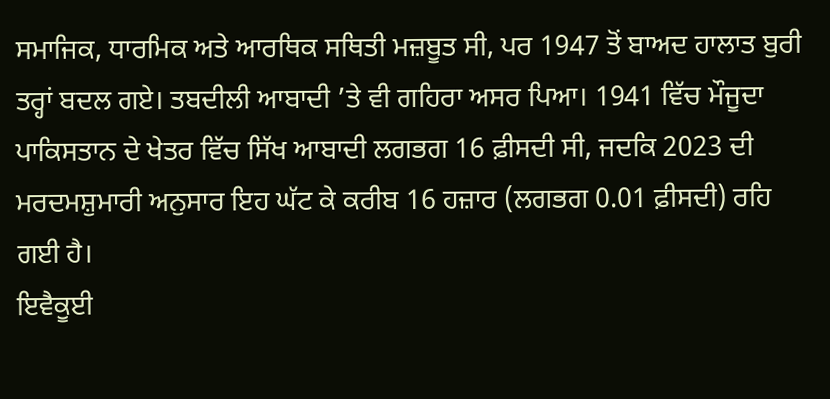ਸਮਾਜਿਕ, ਧਾਰਮਿਕ ਅਤੇ ਆਰਥਿਕ ਸਥਿਤੀ ਮਜ਼ਬੂਤ ਸੀ, ਪਰ 1947 ਤੋਂ ਬਾਅਦ ਹਾਲਾਤ ਬੁਰੀ ਤਰ੍ਹਾਂ ਬਦਲ ਗਏ। ਤਬਦੀਲੀ ਆਬਾਦੀ ’ਤੇ ਵੀ ਗਹਿਰਾ ਅਸਰ ਪਿਆ। 1941 ਵਿੱਚ ਮੌਜੂਦਾ ਪਾਕਿਸਤਾਨ ਦੇ ਖੇਤਰ ਵਿੱਚ ਸਿੱਖ ਆਬਾਦੀ ਲਗਭਗ 16 ਫ਼ੀਸਦੀ ਸੀ, ਜਦਕਿ 2023 ਦੀ ਮਰਦਮਸ਼ੁਮਾਰੀ ਅਨੁਸਾਰ ਇਹ ਘੱਟ ਕੇ ਕਰੀਬ 16 ਹਜ਼ਾਰ (ਲਗਭਗ 0.01 ਫ਼ੀਸਦੀ) ਰਹਿ ਗਈ ਹੈ।
ਇਵੈਕੂਈ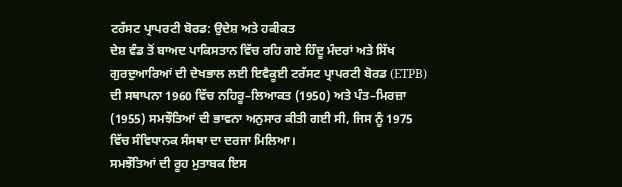ਟਰੱਸਟ ਪ੍ਰਾਪਰਟੀ ਬੋਰਡ: ਉਦੇਸ਼ ਅਤੇ ਹਕੀਕਤ
ਦੇਸ਼ ਵੰਡ ਤੋਂ ਬਾਅਦ ਪਾਕਿਸਤਾਨ ਵਿੱਚ ਰਹਿ ਗਏ ਹਿੰਦੂ ਮੰਦਰਾਂ ਅਤੇ ਸਿੱਖ ਗੁਰਦੁਆਰਿਆਂ ਦੀ ਦੇਖਭਾਲ ਲਈ ਇਵੈਕੂਈ ਟਰੱਸਟ ਪ੍ਰਾਪਰਟੀ ਬੋਰਡ (ETPB) ਦੀ ਸਥਾਪਨਾ 1960 ਵਿੱਚ ਨਹਿਰੂ–ਲਿਆਕਤ (1950) ਅਤੇ ਪੰਤ–ਮਿਰਜ਼ਾ (1955) ਸਮਝੌਤਿਆਂ ਦੀ ਭਾਵਨਾ ਅਨੁਸਾਰ ਕੀਤੀ ਗਈ ਸੀ, ਜਿਸ ਨੂੰ 1975 ਵਿੱਚ ਸੰਵਿਧਾਨਕ ਸੰਸਥਾ ਦਾ ਦਰਜਾ ਮਿਲਿਆ।
ਸਮਝੌਤਿਆਂ ਦੀ ਰੂਹ ਮੁਤਾਬਕ ਇਸ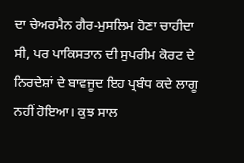ਦਾ ਚੇਅਰਮੈਨ ਗੈਰ-ਮੁਸਲਿਮ ਹੋਣਾ ਚਾਹੀਦਾ ਸੀ, ਪਰ ਪਾਕਿਸਤਾਨ ਦੀ ਸੁਪਰੀਮ ਕੋਰਟ ਦੇ ਨਿਰਦੇਸ਼ਾਂ ਦੇ ਬਾਵਜੂਦ ਇਹ ਪ੍ਰਬੰਧ ਕਦੇ ਲਾਗੂ ਨਹੀਂ ਹੋਇਆ। ਕੁਝ ਸਾਲ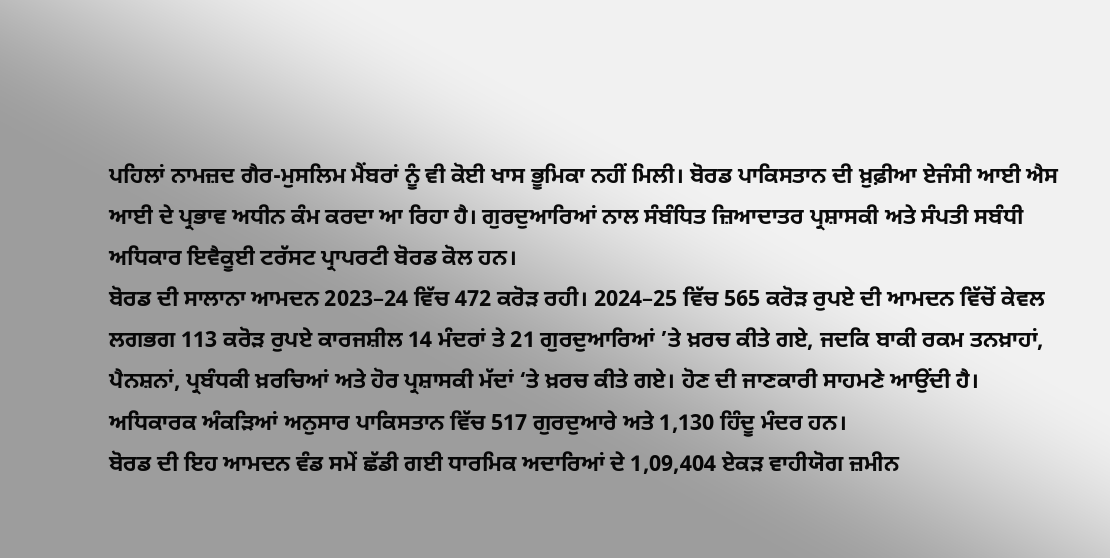ਪਹਿਲਾਂ ਨਾਮਜ਼ਦ ਗੈਰ-ਮੁਸਲਿਮ ਮੈਂਬਰਾਂ ਨੂੰ ਵੀ ਕੋਈ ਖਾਸ ਭੂਮਿਕਾ ਨਹੀਂ ਮਿਲੀ। ਬੋਰਡ ਪਾਕਿਸਤਾਨ ਦੀ ਖ਼ੁਫ਼ੀਆ ਏਜੰਸੀ ਆਈ ਐਸ ਆਈ ਦੇ ਪ੍ਰਭਾਵ ਅਧੀਨ ਕੰਮ ਕਰਦਾ ਆ ਰਿਹਾ ਹੈ। ਗੁਰਦੁਆਰਿਆਂ ਨਾਲ ਸੰਬੰਧਿਤ ਜ਼ਿਆਦਾਤਰ ਪ੍ਰਸ਼ਾਸਕੀ ਅਤੇ ਸੰਪਤੀ ਸਬੰਧੀ ਅਧਿਕਾਰ ਇਵੈਕੂਈ ਟਰੱਸਟ ਪ੍ਰਾਪਰਟੀ ਬੋਰਡ ਕੋਲ ਹਨ।
ਬੋਰਡ ਦੀ ਸਾਲਾਨਾ ਆਮਦਨ 2023–24 ਵਿੱਚ 472 ਕਰੋੜ ਰਹੀ। 2024–25 ਵਿੱਚ 565 ਕਰੋੜ ਰੁਪਏ ਦੀ ਆਮਦਨ ਵਿੱਚੋਂ ਕੇਵਲ ਲਗਭਗ 113 ਕਰੋੜ ਰੁਪਏ ਕਾਰਜਸ਼ੀਲ 14 ਮੰਦਰਾਂ ਤੇ 21 ਗੁਰਦੁਆਰਿਆਂ ’ਤੇ ਖ਼ਰਚ ਕੀਤੇ ਗਏ, ਜਦਕਿ ਬਾਕੀ ਰਕਮ ਤਨਖ਼ਾਹਾਂ, ਪੈਨਸ਼ਨਾਂ, ਪ੍ਰਬੰਧਕੀ ਖ਼ਰਚਿਆਂ ਅਤੇ ਹੋਰ ਪ੍ਰਸ਼ਾਸਕੀ ਮੱਦਾਂ ‘ਤੇ ਖ਼ਰਚ ਕੀਤੇ ਗਏ। ਹੋਣ ਦੀ ਜਾਣਕਾਰੀ ਸਾਹਮਣੇ ਆਉਂਦੀ ਹੈ। ਅਧਿਕਾਰਕ ਅੰਕੜਿਆਂ ਅਨੁਸਾਰ ਪਾਕਿਸਤਾਨ ਵਿੱਚ 517 ਗੁਰਦੁਆਰੇ ਅਤੇ 1,130 ਹਿੰਦੂ ਮੰਦਰ ਹਨ।
ਬੋਰਡ ਦੀ ਇਹ ਆਮਦਨ ਵੰਡ ਸਮੇਂ ਛੱਡੀ ਗਈ ਧਾਰਮਿਕ ਅਦਾਰਿਆਂ ਦੇ 1,09,404 ਏਕੜ ਵਾਹੀਯੋਗ ਜ਼ਮੀਨ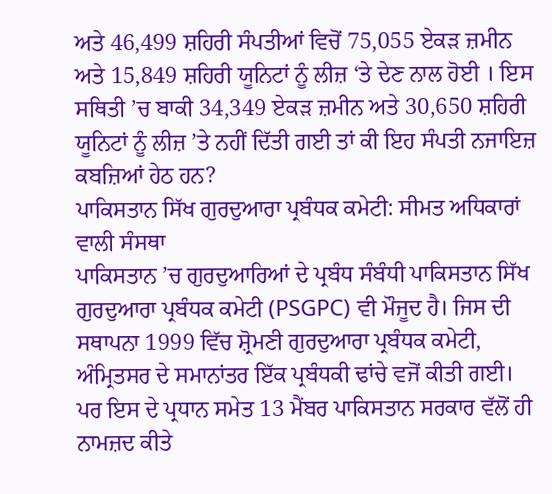ਅਤੇ 46,499 ਸ਼ਹਿਰੀ ਸੰਪਤੀਆਂ ਵਿਚੋਂ 75,055 ਏਕੜ ਜ਼ਮੀਨ ਅਤੇ 15,849 ਸ਼ਹਿਰੀ ਯੂਨਿਟਾਂ ਨੂੰ ਲੀਜ਼ ‘ਤੇ ਦੇਣ ਨਾਲ ਹੋਈ । ਇਸ ਸਥਿਤੀ ’ਚ ਬਾਕੀ 34,349 ਏਕੜ ਜ਼ਮੀਨ ਅਤੇ 30,650 ਸ਼ਹਿਰੀ ਯੂਨਿਟਾਂ ਨੂੰ ਲੀਜ਼ ’ਤੇ ਨਹੀਂ ਦਿੱਤੀ ਗਈ ਤਾਂ ਕੀ ਇਹ ਸੰਪਤੀ ਨਜਾਇਜ਼ ਕਬਜ਼ਿਆਂ ਹੇਠ ਹਨ?
ਪਾਕਿਸਤਾਨ ਸਿੱਖ ਗੁਰਦੁਆਰਾ ਪ੍ਰਬੰਧਕ ਕਮੇਟੀ: ਸੀਮਤ ਅਧਿਕਾਰਾਂ ਵਾਲੀ ਸੰਸਥਾ
ਪਾਕਿਸਤਾਨ ’ਚ ਗੁਰਦੁਆਰਿਆਂ ਦੇ ਪ੍ਰਬੰਧ ਸੰਬੰਧੀ ਪਾਕਿਸਤਾਨ ਸਿੱਖ ਗੁਰਦੁਆਰਾ ਪ੍ਰਬੰਧਕ ਕਮੇਟੀ (PSGPC) ਵੀ ਮੌਜੂਦ ਹੈ। ਜਿਸ ਦੀ ਸਥਾਪਨਾ 1999 ਵਿੱਚ ਸ਼੍ਰੋਮਣੀ ਗੁਰਦੁਆਰਾ ਪ੍ਰਬੰਧਕ ਕਮੇਟੀ, ਅੰਮ੍ਰਿਤਸਰ ਦੇ ਸਮਾਨਾਂਤਰ ਇੱਕ ਪ੍ਰਬੰਧਕੀ ਢਾਂਚੇ ਵਜੋਂ ਕੀਤੀ ਗਈ। ਪਰ ਇਸ ਦੇ ਪ੍ਰਧਾਨ ਸਮੇਤ 13 ਮੈਂਬਰ ਪਾਕਿਸਤਾਨ ਸਰਕਾਰ ਵੱਲੋਂ ਹੀ ਨਾਮਜ਼ਦ ਕੀਤੇ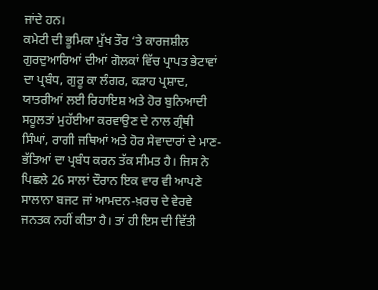ਜਾਂਦੇ ਹਨ।
ਕਮੇਟੀ ਦੀ ਭੂਮਿਕਾ ਮੁੱਖ ਤੌਰ ‘ਤੇ ਕਾਰਜਸ਼ੀਲ ਗੁਰਦੁਆਰਿਆਂ ਦੀਆਂ ਗੋਲਕਾਂ ਵਿੱਚ ਪ੍ਰਾਪਤ ਭੇਟਾਵਾਂ ਦਾ ਪ੍ਰਬੰਧ, ਗੁਰੂ ਕਾ ਲੰਗਰ, ਕੜਾਹ ਪ੍ਰਸ਼ਾਦ, ਯਾਤਰੀਆਂ ਲਈ ਰਿਹਾਇਸ਼ ਅਤੇ ਹੋਰ ਬੁਨਿਆਦੀ ਸਹੂਲਤਾਂ ਮੁਹੱਈਆ ਕਰਵਾਉਣ ਦੇ ਨਾਲ ਗ੍ਰੰਥੀ ਸਿੰਘਾਂ, ਰਾਗੀ ਜਥਿਆਂ ਅਤੇ ਹੋਰ ਸੇਵਾਦਾਰਾਂ ਦੇ ਮਾਣ-ਭੱਤਿਆਂ ਦਾ ਪ੍ਰਬੰਧ ਕਰਨ ਤੱਕ ਸੀਮਤ ਹੈ। ਜਿਸ ਨੇ ਪਿਛਲੇ 26 ਸਾਲਾਂ ਦੌਰਾਨ ਇਕ ਵਾਰ ਵੀ ਆਪਣੇ ਸਾਲਾਨਾ ਬਜਟ ਜਾਂ ਆਮਦਨ-ਖ਼ਰਚ ਦੇ ਵੇਰਵੇ ਜਨਤਕ ਨਹੀਂ ਕੀਤਾ ਹੈ। ਤਾਂ ਹੀ ਇਸ ਦੀ ਵਿੱਤੀ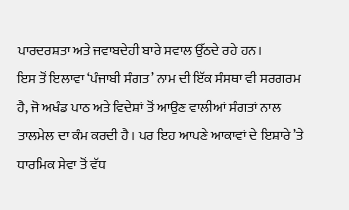ਪਾਰਦਰਸ਼ਤਾ ਅਤੇ ਜਵਾਬਦੇਹੀ ਬਾਰੇ ਸਵਾਲ ਉੱਠਦੇ ਰਹੇ ਹਨ।
ਇਸ ਤੋਂ ਇਲਾਵਾ ‘ਪੰਜਾਬੀ ਸੰਗਤ’ ਨਾਮ ਦੀ ਇੱਕ ਸੰਸਥਾ ਵੀ ਸਰਗਰਮ ਹੈ, ਜੋ ਅਖੰਡ ਪਾਠ ਅਤੇ ਵਿਦੇਸ਼ਾਂ ਤੋਂ ਆਉਣ ਵਾਲੀਆਂ ਸੰਗਤਾਂ ਨਾਲ ਤਾਲਮੇਲ ਦਾ ਕੰਮ ਕਰਦੀ ਹੈ। ਪਰ ਇਹ ਆਪਣੇ ਆਕਾਵਾਂ ਦੇ ਇਸ਼ਾਰੇ ’ਤੇ ਧਾਰਮਿਕ ਸੇਵਾ ਤੋਂ ਵੱਧ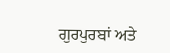ਗੁਰਪੁਰਬਾਂ ਅਤੇ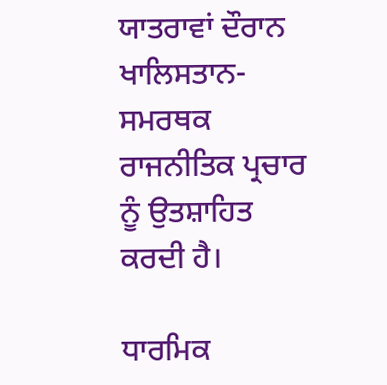ਯਾਤਰਾਵਾਂ ਦੌਰਾਨ ਖਾਲਿਸਤਾਨ-ਸਮਰਥਕ ਰਾਜਨੀਤਿਕ ਪ੍ਰਚਾਰ ਨੂੰ ਉਤਸ਼ਾਹਿਤ ਕਰਦੀ ਹੈ।

ਧਾਰਮਿਕ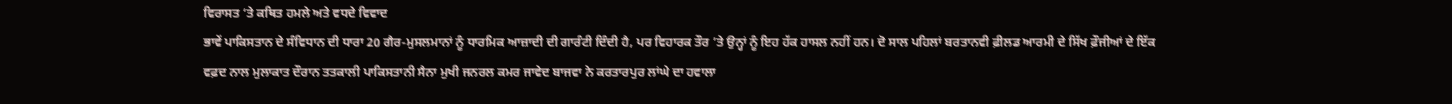ਵਿਰਾਸਤ ‘ਤੇ ਕਥਿਤ ਹਮਲੇ ਅਤੇ ਵਧਦੇ ਵਿਵਾਦ
ਭਾਵੇਂ ਪਾਕਿਸਤਾਨ ਦੇ ਸੰਵਿਧਾਨ ਦੀ ਧਾਰਾ 20 ਗੈਰ-ਮੁਸਲਮਾਨਾਂ ਨੂੰ ਧਾਰਮਿਕ ਆਜ਼ਾਦੀ ਦੀ ਗਾਰੰਟੀ ਦਿੰਦੀ ਹੈ, ਪਰ ਵਿਹਾਰਕ ਤੌਰ ’ਤੇ ਉਨ੍ਹਾਂ ਨੂੰ ਇਹ ਹੱਕ ਹਾਸਲ ਨਹੀਂ ਹਨ। ਦੋ ਸਾਲ ਪਹਿਲਾਂ ਬਰਤਾਨਵੀ ਫ਼ੀਲਡ ਆਰਮੀ ਦੇ ਸਿੱਖ ਫ਼ੌਜੀਆਂ ਦੇ ਇੱਕ ਵਫ਼ਦ ਨਾਲ ਮੁਲਾਕਾਤ ਦੌਰਾਨ ਤਤਕਾਲੀ ਪਾਕਿਸਤਾਨੀ ਸੈਨਾ ਮੁਖੀ ਜਨਰਲ ਕਮਰ ਜਾਵੇਦ ਬਾਜਵਾ ਨੇ ਕਰਤਾਰਪੁਰ ਲਾਂਘੇ ਦਾ ਹਵਾਲਾ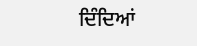ਦਿੰਦਿਆਂ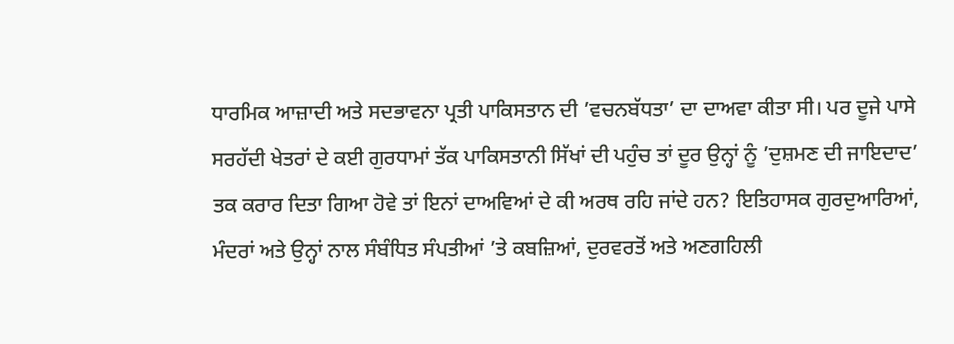ਧਾਰਮਿਕ ਆਜ਼ਾਦੀ ਅਤੇ ਸਦਭਾਵਨਾ ਪ੍ਰਤੀ ਪਾਕਿਸਤਾਨ ਦੀ ’ਵਚਨਬੱਧਤਾ’ ਦਾ ਦਾਅਵਾ ਕੀਤਾ ਸੀ। ਪਰ ਦੂਜੇ ਪਾਸੇ ਸਰਹੱਦੀ ਖੇਤਰਾਂ ਦੇ ਕਈ ਗੁਰਧਾਮਾਂ ਤੱਕ ਪਾਕਿਸਤਾਨੀ ਸਿੱਖਾਂ ਦੀ ਪਹੁੰਚ ਤਾਂ ਦੂਰ ਉਨ੍ਹਾਂ ਨੂੰ ’ਦੁਸ਼ਮਣ ਦੀ ਜਾਇਦਾਦ’ ਤਕ ਕਰਾਰ ਦਿਤਾ ਗਿਆ ਹੋਵੇ ਤਾਂ ਇਨਾਂ ਦਾਅਵਿਆਂ ਦੇ ਕੀ ਅਰਥ ਰਹਿ ਜਾਂਦੇ ਹਨ? ਇਤਿਹਾਸਕ ਗੁਰਦੁਆਰਿਆਂ, ਮੰਦਰਾਂ ਅਤੇ ਉਨ੍ਹਾਂ ਨਾਲ ਸੰਬੰਧਿਤ ਸੰਪਤੀਆਂ ’ਤੇ ਕਬਜ਼ਿਆਂ, ਦੁਰਵਰਤੋਂ ਅਤੇ ਅਣਗਹਿਲੀ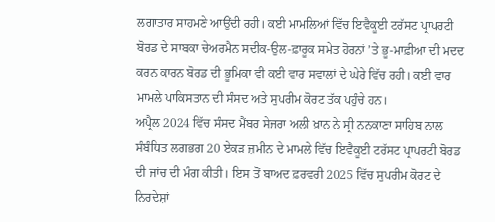ਲਗਾਤਾਰ ਸਾਹਮਣੇ ਆਉਂਦੀ ਰਹੀ। ਕਈ ਮਾਮਲਿਆਂ ਵਿੱਚ ਇਵੈਕੂਈ ਟਰੱਸਟ ਪ੍ਰਾਪਰਟੀ ਬੋਰਡ ਦੇ ਸਾਬਕਾ ਚੇਅਰਮੈਨ ਸਦੀਕ-ਉਲ-ਫ਼ਾਰੂਕ ਸਮੇਤ ਹੋਰਨਾਂ ’ਤੇ ਭੂ-ਮਾਫ਼ੀਆ ਦੀ ਮਦਦ ਕਰਨ ਕਾਰਨ ਬੋਰਡ ਦੀ ਭੂਮਿਕਾ ਵੀ ਕਈ ਵਾਰ ਸਵਾਲਾਂ ਦੇ ਘੇਰੇ ਵਿੱਚ ਰਹੀ। ਕਈ ਵਾਰ ਮਾਮਲੇ ਪਾਕਿਸਤਾਨ ਦੀ ਸੰਸਦ ਅਤੇ ਸੁਪਰੀਮ ਕੋਰਟ ਤੱਕ ਪਹੁੰਚੇ ਹਨ।
ਅਪ੍ਰੈਲ 2024 ਵਿੱਚ ਸੰਸਦ ਮੈਂਬਰ ਸੇਜਰਾ ਅਲੀ ਖ਼ਾਨ ਨੇ ਸ੍ਰੀ ਨਨਕਾਣਾ ਸਾਹਿਬ ਨਾਲ ਸੰਬੰਧਿਤ ਲਗਭਗ 20 ਏਕੜ ਜ਼ਮੀਨ ਦੇ ਮਾਮਲੇ ਵਿੱਚ ਇਵੈਕੂਈ ਟਰੱਸਟ ਪ੍ਰਾਪਰਟੀ ਬੋਰਡ ਦੀ ਜਾਂਚ ਦੀ ਮੰਗ ਕੀਤੀ। ਇਸ ਤੋਂ ਬਾਅਦ ਫ਼ਰਵਰੀ 2025 ਵਿੱਚ ਸੁਪਰੀਮ ਕੋਰਟ ਦੇ ਨਿਰਦੇਸ਼ਾਂ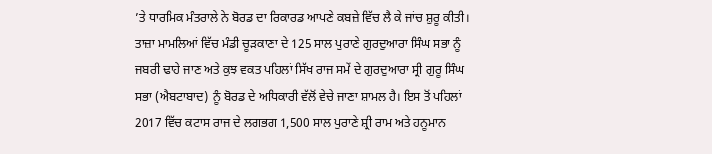’ਤੇ ਧਾਰਮਿਕ ਮੰਤਰਾਲੇ ਨੇ ਬੋਰਡ ਦਾ ਰਿਕਾਰਡ ਆਪਣੇ ਕਬਜ਼ੇ ਵਿੱਚ ਲੈ ਕੇ ਜਾਂਚ ਸ਼ੁਰੂ ਕੀਤੀ।
ਤਾਜ਼ਾ ਮਾਮਲਿਆਂ ਵਿੱਚ ਮੰਡੀ ਚੂੜਕਾਣਾ ਦੇ 125 ਸਾਲ ਪੁਰਾਣੇ ਗੁਰਦੁਆਰਾ ਸਿੰਘ ਸਭਾ ਨੂੰ ਜਬਰੀ ਢਾਹੇ ਜਾਣ ਅਤੇ ਕੁਝ ਵਕਤ ਪਹਿਲਾਂ ਸਿੱਖ ਰਾਜ ਸਮੇਂ ਦੇ ਗੁਰਦੁਆਰਾ ਸ੍ਰੀ ਗੁਰੂ ਸਿੰਘ ਸਭਾ (ਐਬਟਾਬਾਦ) ਨੂੰ ਬੋਰਡ ਦੇ ਅਧਿਕਾਰੀ ਵੱਲੋਂ ਵੇਚੇ ਜਾਣਾ ਸ਼ਾਮਲ ਹੈ। ਇਸ ਤੋਂ ਪਹਿਲਾਂ 2017 ਵਿੱਚ ਕਟਾਸ ਰਾਜ ਦੇ ਲਗਭਗ 1,500 ਸਾਲ ਪੁਰਾਣੇ ਸ਼੍ਰੀ ਰਾਮ ਅਤੇ ਹਨੂਮਾਨ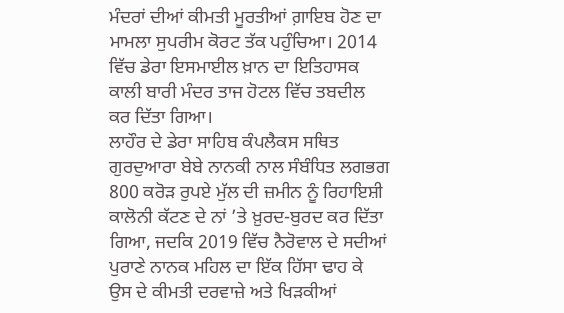ਮੰਦਰਾਂ ਦੀਆਂ ਕੀਮਤੀ ਮੂਰਤੀਆਂ ਗ਼ਾਇਬ ਹੋਣ ਦਾ ਮਾਮਲਾ ਸੁਪਰੀਮ ਕੋਰਟ ਤੱਕ ਪਹੁੰਚਿਆ। 2014 ਵਿੱਚ ਡੇਰਾ ਇਸਮਾਈਲ ਖ਼ਾਨ ਦਾ ਇਤਿਹਾਸਕ ਕਾਲੀ ਬਾਰੀ ਮੰਦਰ ਤਾਜ ਹੋਟਲ ਵਿੱਚ ਤਬਦੀਲ ਕਰ ਦਿੱਤਾ ਗਿਆ।
ਲਾਹੌਰ ਦੇ ਡੇਰਾ ਸਾਹਿਬ ਕੰਪਲੈਕਸ ਸਥਿਤ ਗੁਰਦੁਆਰਾ ਬੇਬੇ ਨਾਨਕੀ ਨਾਲ ਸੰਬੰਧਿਤ ਲਗਭਗ 800 ਕਰੋੜ ਰੁਪਏ ਮੁੱਲ ਦੀ ਜ਼ਮੀਨ ਨੂੰ ਰਿਹਾਇਸ਼ੀ ਕਾਲੋਨੀ ਕੱਟਣ ਦੇ ਨਾਂ ’ਤੇ ਖ਼ੁਰਦ-ਬੁਰਦ ਕਰ ਦਿੱਤਾ ਗਿਆ, ਜਦਕਿ 2019 ਵਿੱਚ ਨੈਰੋਵਾਲ ਦੇ ਸਦੀਆਂ ਪੁਰਾਣੇ ਨਾਨਕ ਮਹਿਲ ਦਾ ਇੱਕ ਹਿੱਸਾ ਢਾਹ ਕੇ ਉਸ ਦੇ ਕੀਮਤੀ ਦਰਵਾਜ਼ੇ ਅਤੇ ਖਿੜਕੀਆਂ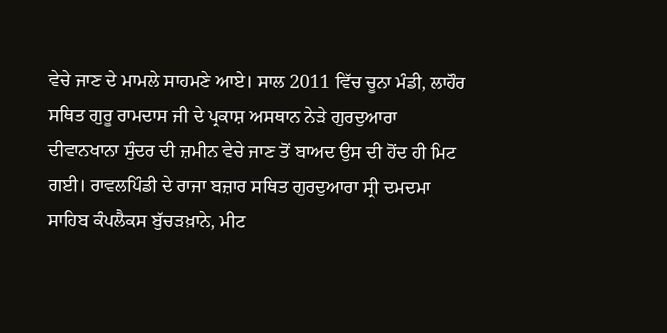ਵੇਚੇ ਜਾਣ ਦੇ ਮਾਮਲੇ ਸਾਹਮਣੇ ਆਏ। ਸਾਲ 2011 ਵਿੱਚ ਚੂਨਾ ਮੰਡੀ, ਲਾਹੌਰ ਸਥਿਤ ਗੁਰੂ ਰਾਮਦਾਸ ਜੀ ਦੇ ਪ੍ਰਕਾਸ਼ ਅਸਥਾਨ ਨੇੜੇ ਗੁਰਦੁਆਰਾ ਦੀਵਾਨਖਾਨਾ ਸੁੰਦਰ ਦੀ ਜ਼ਮੀਨ ਵੇਚੇ ਜਾਣ ਤੋਂ ਬਾਅਦ ਉਸ ਦੀ ਹੋਂਦ ਹੀ ਮਿਟ ਗਈ। ਰਾਵਲਪਿੰਡੀ ਦੇ ਰਾਜਾ ਬਜ਼ਾਰ ਸਥਿਤ ਗੁਰਦੁਆਰਾ ਸ੍ਰੀ ਦਮਦਮਾ ਸਾਹਿਬ ਕੰਪਲੈਕਸ ਬੁੱਚੜਖ਼ਾਨੇ, ਮੀਟ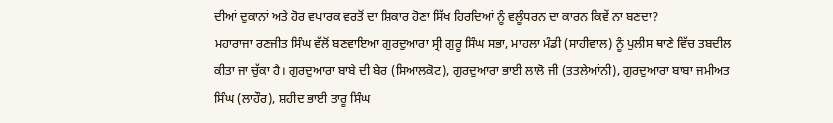ਦੀਆਂ ਦੁਕਾਨਾਂ ਅਤੇ ਹੋਰ ਵਪਾਰਕ ਵਰਤੋਂ ਦਾ ਸ਼ਿਕਾਰ ਹੋਣਾ ਸਿੱਖ ਹਿਰਦਿਆਂ ਨੂੰ ਵਲੂੰਧਰਨ ਦਾ ਕਾਰਨ ਕਿਵੇਂ ਨਾ ਬਣਦਾ?
ਮਹਾਰਾਜਾ ਰਣਜੀਤ ਸਿੰਘ ਵੱਲੋਂ ਬਣਵਾਇਆ ਗੁਰਦੁਆਰਾ ਸ੍ਰੀ ਗੁਰੂ ਸਿੰਘ ਸਭਾ, ਮਾਹਲਾ ਮੰਡੀ (ਸਾਹੀਵਾਲ) ਨੂੰ ਪੁਲੀਸ ਥਾਣੇ ਵਿੱਚ ਤਬਦੀਲ ਕੀਤਾ ਜਾ ਚੁੱਕਾ ਹੈ। ਗੁਰਦੁਆਰਾ ਬਾਬੇ ਦੀ ਬੇਰ (ਸਿਆਲਕੋਟ), ਗੁਰਦੁਆਰਾ ਭਾਈ ਲਾਲੋ ਜੀ (ਤਤਲੇਆਂਨੀ), ਗੁਰਦੁਆਰਾ ਬਾਬਾ ਜਮੀਅਤ ਸਿੰਘ (ਲਾਹੌਰ), ਸ਼ਹੀਦ ਭਾਈ ਤਾਰੂ ਸਿੰਘ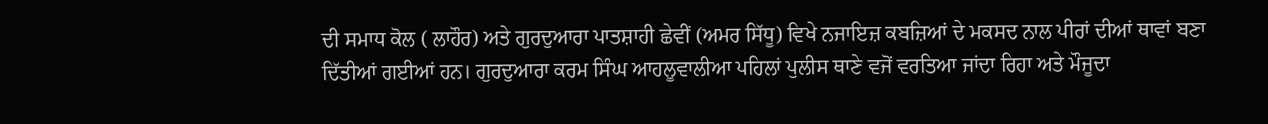ਦੀ ਸਮਾਧ ਕੋਲ ( ਲਾਹੌਰ) ਅਤੇ ਗੁਰਦੁਆਰਾ ਪਾਤਸ਼ਾਹੀ ਛੇਵੀਂ (ਅਮਰ ਸਿੱਧੂ) ਵਿਖੇ ਨਜਾਇਜ਼ ਕਬਜ਼ਿਆਂ ਦੇ ਮਕਸਦ ਨਾਲ ਪੀਰਾਂ ਦੀਆਂ ਥਾਵਾਂ ਬਣਾ ਦਿੱਤੀਆਂ ਗਈਆਂ ਹਨ। ਗੁਰਦੁਆਰਾ ਕਰਮ ਸਿੰਘ ਆਹਲੂਵਾਲੀਆ ਪਹਿਲਾਂ ਪੁਲੀਸ ਥਾਣੇ ਵਜੋਂ ਵਰਤਿਆ ਜਾਂਦਾ ਰਿਹਾ ਅਤੇ ਮੌਜੂਦਾ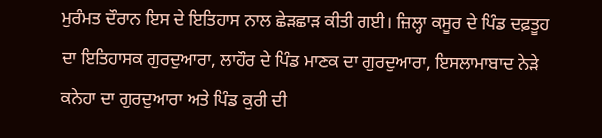ਮੁਰੰਮਤ ਦੌਰਾਨ ਇਸ ਦੇ ਇਤਿਹਾਸ ਨਾਲ ਛੇੜਛਾੜ ਕੀਤੀ ਗਈ। ਜ਼ਿਲ੍ਹਾ ਕਸੂਰ ਦੇ ਪਿੰਡ ਦਫ਼ਤੂਹ ਦਾ ਇਤਿਹਾਸਕ ਗੁਰਦੁਆਰਾ, ਲਾਹੌਰ ਦੇ ਪਿੰਡ ਮਾਣਕ ਦਾ ਗੁਰਦੁਆਰਾ, ਇਸਲਾਮਾਬਾਦ ਨੇੜੇ ਕਨੇਹਾ ਦਾ ਗੁਰਦੁਆਰਾ ਅਤੇ ਪਿੰਡ ਕੁਰੀ ਦੀ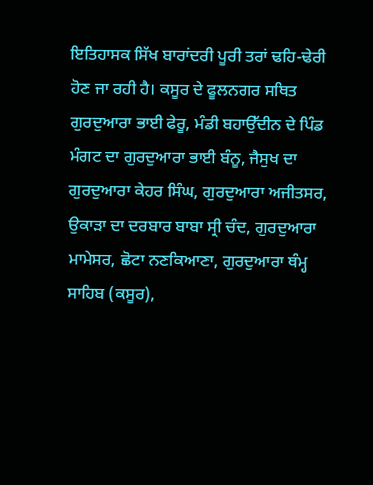ਇਤਿਹਾਸਕ ਸਿੱਖ ਬਾਰਾਂਦਰੀ ਪੂਰੀ ਤਰਾਂ ਢਹਿ-ਢੇਰੀ ਹੋਣ ਜਾ ਰਹੀ ਹੈ। ਕਸੂਰ ਦੇ ਫੂਲਨਗਰ ਸਥਿਤ ਗੁਰਦੁਆਰਾ ਭਾਈ ਫੇਰੂ, ਮੰਡੀ ਬਹਾਉੱਦੀਨ ਦੇ ਪਿੰਡ ਮੰਗਟ ਦਾ ਗੁਰਦੁਆਰਾ ਭਾਈ ਬੰਨੂ, ਜੈਸੁਖ ਦਾ ਗੁਰਦੁਆਰਾ ਕੇਹਰ ਸਿੰਘ, ਗੁਰਦੁਆਰਾ ਅਜੀਤਸਰ, ਉਕਾੜਾ ਦਾ ਦਰਬਾਰ ਬਾਬਾ ਸ੍ਰੀ ਚੰਦ, ਗੁਰਦੁਆਰਾ ਮਾਮੇਸਰ, ਛੋਟਾ ਨਣਕਿਆਣਾ, ਗੁਰਦੁਆਰਾ ਥੰਮ੍ਹ ਸਾਹਿਬ (ਕਸੂਰ),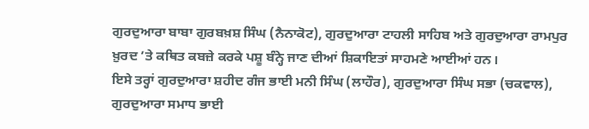ਗੁਰਦੁਆਰਾ ਬਾਬਾ ਗੁਰਬਖ਼ਸ਼ ਸਿੰਘ (ਨੈਨਾਕੋਟ), ਗੁਰਦੁਆਰਾ ਟਾਹਲੀ ਸਾਹਿਬ ਅਤੇ ਗੁਰਦੁਆਰਾ ਰਾਮਪੁਰ ਖ਼ੁਰਦ ’ਤੇ ਕਥਿਤ ਕਬਜ਼ੇ ਕਰਕੇ ਪਸ਼ੂ ਬੰਨ੍ਹੇ ਜਾਣ ਦੀਆਂ ਸ਼ਿਕਾਇਤਾਂ ਸਾਹਮਣੇ ਆਈਆਂ ਹਨ।
ਇਸੇ ਤਰ੍ਹਾਂ ਗੁਰਦੁਆਰਾ ਸ਼ਹੀਦ ਗੰਜ ਭਾਈ ਮਨੀ ਸਿੰਘ (ਲਾਹੌਰ), ਗੁਰਦੁਆਰਾ ਸਿੰਘ ਸਭਾ (ਚਕਵਾਲ), ਗੁਰਦੁਆਰਾ ਸਮਾਧ ਭਾਈ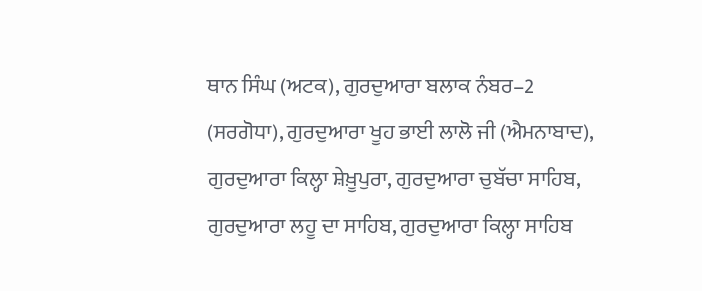ਥਾਨ ਸਿੰਘ (ਅਟਕ), ਗੁਰਦੁਆਰਾ ਬਲਾਕ ਨੰਬਰ–2 (ਸਰਗੋਧਾ), ਗੁਰਦੁਆਰਾ ਖੂਹ ਭਾਈ ਲਾਲੋ ਜੀ (ਐਮਨਾਬਾਦ), ਗੁਰਦੁਆਰਾ ਕਿਲ੍ਹਾ ਸ਼ੇਖ਼ੂਪੁਰਾ, ਗੁਰਦੁਆਰਾ ਚੁਬੱਚਾ ਸਾਹਿਬ, ਗੁਰਦੁਆਰਾ ਲਹੂ ਦਾ ਸਾਹਿਬ, ਗੁਰਦੁਆਰਾ ਕਿਲ੍ਹਾ ਸਾਹਿਬ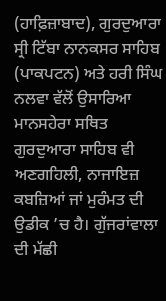(ਹਾਫ਼ਿਜ਼ਾਬਾਦ), ਗੁਰਦੁਆਰਾ ਸ੍ਰੀ ਟਿੱਬਾ ਨਾਨਕਸਰ ਸਾਹਿਬ (ਪਾਕਪਟਨ) ਅਤੇ ਹਰੀ ਸਿੰਘ ਨਲਵਾ ਵੱਲੋਂ ਉਸਾਰਿਆ ਮਾਨਸਹੇਰਾ ਸਥਿਤ ਗੁਰਦੁਆਰਾ ਸਾਹਿਬ ਵੀ ਅਣਗਹਿਲੀ, ਨਾਜਾਇਜ਼ ਕਬਜ਼ਿਆਂ ਜਾਂ ਮੁਰੰਮਤ ਦੀ ਉਡੀਕ ’ਚ ਹੈ। ਗੁੱਜਰਾਂਵਾਲਾ ਦੀ ਮੱਛੀ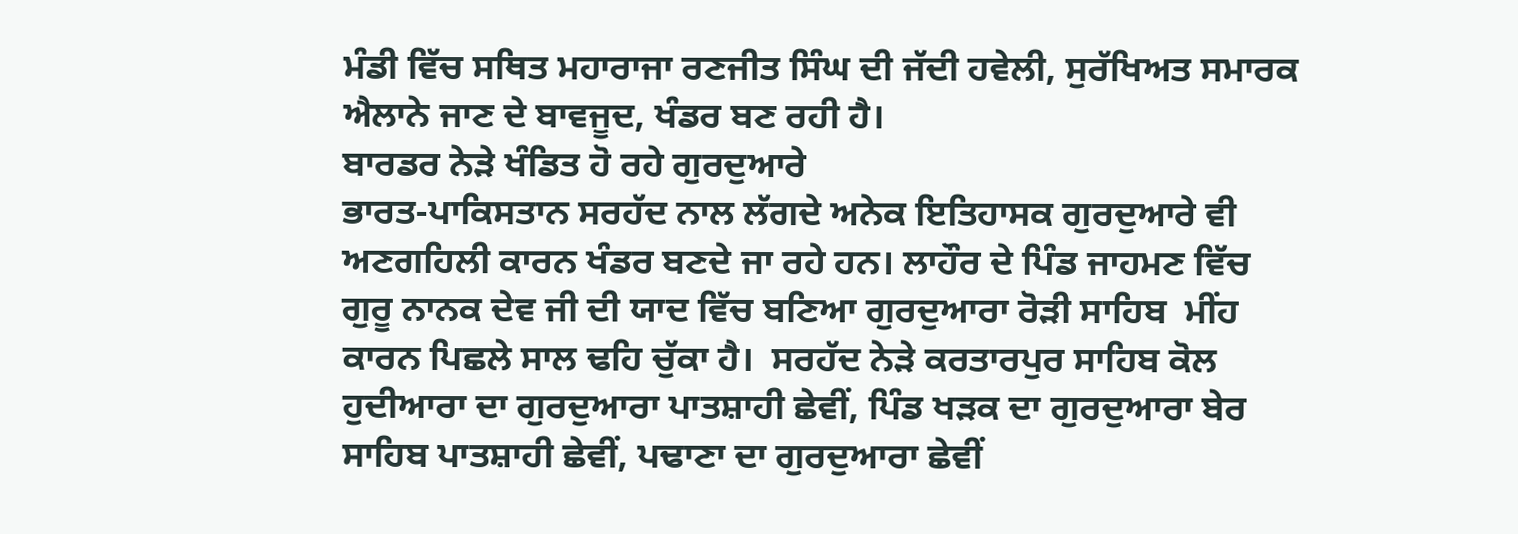ਮੰਡੀ ਵਿੱਚ ਸਥਿਤ ਮਹਾਰਾਜਾ ਰਣਜੀਤ ਸਿੰਘ ਦੀ ਜੱਦੀ ਹਵੇਲੀ, ਸੁਰੱਖਿਅਤ ਸਮਾਰਕ ਐਲਾਨੇ ਜਾਣ ਦੇ ਬਾਵਜੂਦ, ਖੰਡਰ ਬਣ ਰਹੀ ਹੈ।
ਬਾਰਡਰ ਨੇੜੇ ਖੰਡਿਤ ਹੋ ਰਹੇ ਗੁਰਦੁਆਰੇ
ਭਾਰਤ-ਪਾਕਿਸਤਾਨ ਸਰਹੱਦ ਨਾਲ ਲੱਗਦੇ ਅਨੇਕ ਇਤਿਹਾਸਕ ਗੁਰਦੁਆਰੇ ਵੀ ਅਣਗਹਿਲੀ ਕਾਰਨ ਖੰਡਰ ਬਣਦੇ ਜਾ ਰਹੇ ਹਨ। ਲਾਹੌਰ ਦੇ ਪਿੰਡ ਜਾਹਮਣ ਵਿੱਚ ਗੁਰੂ ਨਾਨਕ ਦੇਵ ਜੀ ਦੀ ਯਾਦ ਵਿੱਚ ਬਣਿਆ ਗੁਰਦੁਆਰਾ ਰੋੜੀ ਸਾਹਿਬ  ਮੀਂਹ ਕਾਰਨ ਪਿਛਲੇ ਸਾਲ ਢਹਿ ਚੁੱਕਾ ਹੈ।  ਸਰਹੱਦ ਨੇੜੇ ਕਰਤਾਰਪੁਰ ਸਾਹਿਬ ਕੋਲ ਹੁਦੀਆਰਾ ਦਾ ਗੁਰਦੁਆਰਾ ਪਾਤਸ਼ਾਹੀ ਛੇਵੀਂ, ਪਿੰਡ ਖੜਕ ਦਾ ਗੁਰਦੁਆਰਾ ਬੇਰ ਸਾਹਿਬ ਪਾਤਸ਼ਾਹੀ ਛੇਵੀਂ, ਪਢਾਣਾ ਦਾ ਗੁਰਦੁਆਰਾ ਛੇਵੀਂ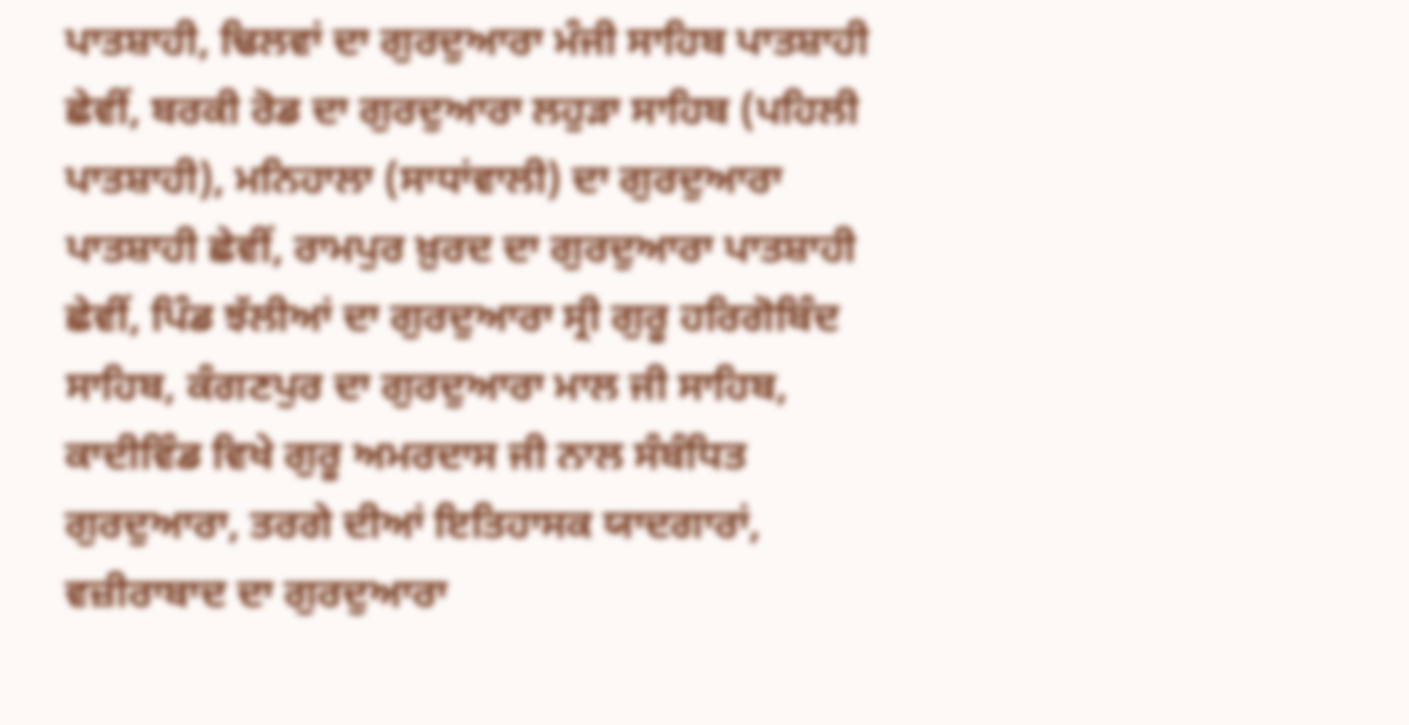ਪਾਤਸ਼ਾਹੀ, ਢਿਲਵਾਂ ਦਾ ਗੁਰਦੁਆਰਾ ਮੰਜੀ ਸਾਹਿਬ ਪਾਤਸ਼ਾਹੀ ਛੇਵੀਂ, ਬਰਕੀ ਰੋਡ ਦਾ ਗੁਰਦੁਆਰਾ ਲਹੁੜਾ ਸਾਹਿਬ (ਪਹਿਲੀ ਪਾਤਸ਼ਾਹੀ), ਮਨਿਹਾਲਾ (ਸਾਧਾਂਵਾਲੀ) ਦਾ ਗੁਰਦੁਆਰਾ ਪਾਤਸ਼ਾਹੀ ਛੇਵੀਂ, ਰਾਮਪੁਰ ਖ਼ੁਰਦ ਦਾ ਗੁਰਦੁਆਰਾ ਪਾਤਸ਼ਾਹੀ ਛੇਵੀਂ, ਪਿੰਡ ਝੱਲੀਆਂ ਦਾ ਗੁਰਦੁਆਰਾ ਸ੍ਰੀ ਗੁਰੂ ਹਰਿਗੋਬਿੰਦ ਸਾਹਿਬ, ਕੰਗਣਪੁਰ ਦਾ ਗੁਰਦੁਆਰਾ ਮਾਲ ਜੀ ਸਾਹਿਬ, ਕਾਦੀਵਿੰਡ ਵਿਖੇ ਗੁਰੂ ਅਮਰਦਾਸ ਜੀ ਨਾਲ ਸੰਬੰਧਿਤ ਗੁਰਦੁਆਰਾ, ਤਰਗੇ ਦੀਆਂ ਇਤਿਹਾਸਕ ਯਾਦਗਾਰਾਂ, ਵਜ਼ੀਰਾਬਾਦ ਦਾ ਗੁਰਦੁਆਰਾ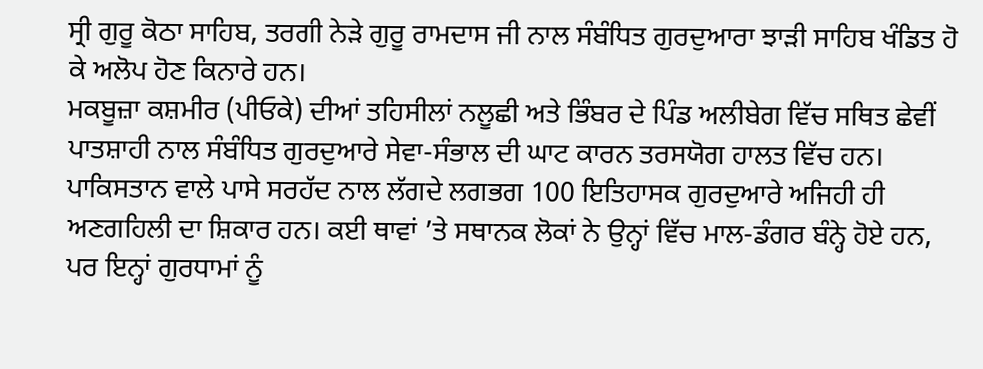ਸ੍ਰੀ ਗੁਰੂ ਕੋਠਾ ਸਾਹਿਬ, ਤਰਗੀ ਨੇੜੇ ਗੁਰੂ ਰਾਮਦਾਸ ਜੀ ਨਾਲ ਸੰਬੰਧਿਤ ਗੁਰਦੁਆਰਾ ਝਾੜੀ ਸਾਹਿਬ ਖੰਡਿਤ ਹੋ ਕੇ ਅਲੋਪ ਹੋਣ ਕਿਨਾਰੇ ਹਨ।
ਮਕਬੂਜ਼ਾ ਕਸ਼ਮੀਰ (ਪੀਓਕੇ) ਦੀਆਂ ਤਹਿਸੀਲਾਂ ਨਲੂਛੀ ਅਤੇ ਭਿੰਬਰ ਦੇ ਪਿੰਡ ਅਲੀਬੇਗ ਵਿੱਚ ਸਥਿਤ ਛੇਵੀਂ ਪਾਤਸ਼ਾਹੀ ਨਾਲ ਸੰਬੰਧਿਤ ਗੁਰਦੁਆਰੇ ਸੇਵਾ-ਸੰਭਾਲ ਦੀ ਘਾਟ ਕਾਰਨ ਤਰਸਯੋਗ ਹਾਲਤ ਵਿੱਚ ਹਨ। ਪਾਕਿਸਤਾਨ ਵਾਲੇ ਪਾਸੇ ਸਰਹੱਦ ਨਾਲ ਲੱਗਦੇ ਲਗਭਗ 100 ਇਤਿਹਾਸਕ ਗੁਰਦੁਆਰੇ ਅਜਿਹੀ ਹੀ ਅਣਗਹਿਲੀ ਦਾ ਸ਼ਿਕਾਰ ਹਨ। ਕਈ ਥਾਵਾਂ ’ਤੇ ਸਥਾਨਕ ਲੋਕਾਂ ਨੇ ਉਨ੍ਹਾਂ ਵਿੱਚ ਮਾਲ-ਡੰਗਰ ਬੰਨ੍ਹੇ ਹੋਏ ਹਨ, ਪਰ ਇਨ੍ਹਾਂ ਗੁਰਧਾਮਾਂ ਨੂੰ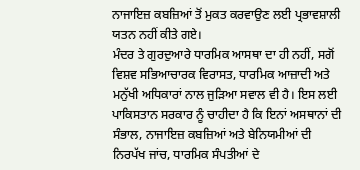ਨਾਜਾਇਜ਼ ਕਬਜ਼ਿਆਂ ਤੋਂ ਮੁਕਤ ਕਰਵਾਉਣ ਲਈ ਪ੍ਰਭਾਵਸ਼ਾਲੀ ਯਤਨ ਨਹੀਂ ਕੀਤੇ ਗਏ।
ਮੰਦਰ ਤੇ ਗੁਰਦੁਆਰੇ ਧਾਰਮਿਕ ਆਸਥਾ ਦਾ ਹੀ ਨਹੀਂ, ਸਗੋਂ ਵਿਸ਼ਵ ਸਭਿਆਚਾਰਕ ਵਿਰਾਸਤ, ਧਾਰਮਿਕ ਆਜ਼ਾਦੀ ਅਤੇ ਮਨੁੱਖੀ ਅਧਿਕਾਰਾਂ ਨਾਲ ਜੁੜਿਆ ਸਵਾਲ ਵੀ ਹੈ। ਇਸ ਲਈ ਪਾਕਿਸਤਾਨ ਸਰਕਾਰ ਨੂੰ ਚਾਹੀਦਾ ਹੈ ਕਿ ਇਨਾਂ ਅਸਥਾਨਾਂ ਦੀ ਸੰਭਾਲ, ਨਾਜਾਇਜ਼ ਕਬਜ਼ਿਆਂ ਅਤੇ ਬੇਨਿਯਮੀਆਂ ਦੀ ਨਿਰਪੱਖ ਜਾਂਚ, ਧਾਰਮਿਕ ਸੰਪਤੀਆਂ ਦੇ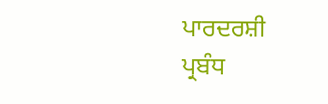ਪਾਰਦਰਸ਼ੀ ਪ੍ਰਬੰਧ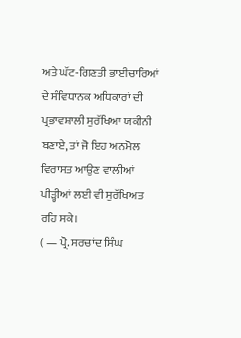ਅਤੇ ਘੱਟ-ਗਿਣਤੀ ਭਾਈਚਾਰਿਆਂ ਦੇ ਸੰਵਿਧਾਨਕ ਅਧਿਕਾਰਾਂ ਦੀ ਪ੍ਰਭਾਵਸ਼ਾਲੀ ਸੁਰੱਖਿਆ ਯਕੀਨੀ ਬਣਾਏ, ਤਾਂ ਜੋ ਇਹ ਅਨਮੋਲ ਵਿਰਾਸਤ ਆਉਣ ਵਾਲੀਆਂ ਪੀੜ੍ਹੀਆਂ ਲਈ ਵੀ ਸੁਰੱਖਿਅਤ ਰਹਿ ਸਕੇ।
( — ਪ੍ਰੋ. ਸਰਚਾਂਦ ਸਿੰਘ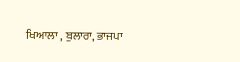ਖਿਆਲਾ , ਬੁਲਾਰਾ, ਭਾਜਪਾ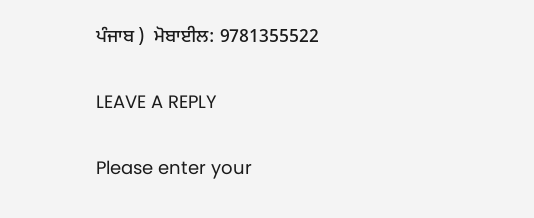ਪੰਜਾਬ )  ਮੋਬਾਈਲ: 9781355522

LEAVE A REPLY

Please enter your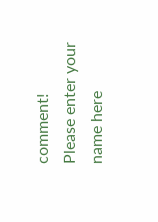comment!
Please enter your name here